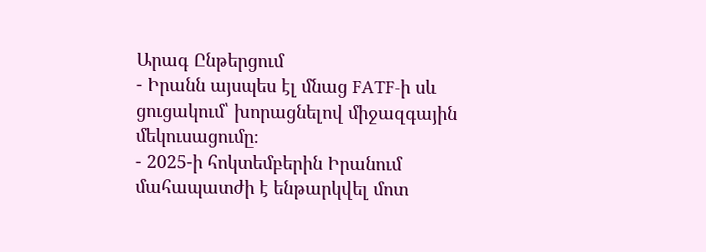Արագ Ընթերցում
- Իրանն այսպես էլ մնաց FATF-ի սև ցուցակում՝ խորացնելով միջազգային մեկուսացումը։
- 2025-ի հոկտեմբերին Իրանում մահապատժի է ենթարկվել մոտ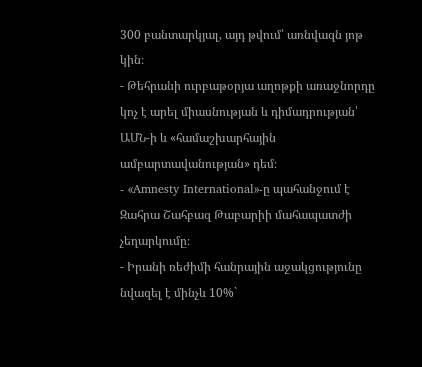300 բանտարկյալ, այդ թվում՝ առնվազն յոթ կին։
- Թեհրանի ուրբաթօրյա աղոթքի առաջնորդը կոչ է արել միասնության և դիմադրության՝ ԱՄՆ-ի և «համաշխարհային ամբարտավանության» դեմ։
- «Amnesty International»-ը պահանջում է Զահրա Շահբազ Թաբարիի մահապատժի չեղարկումը։
- Իրանի ռեժիմի հանրային աջակցությունը նվազել է մինչև 10%`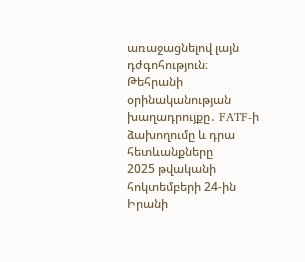առաջացնելով լայն դժգոհություն։
Թեհրանի օրինականության խաղադրույքը․ FATF-ի ձախողումը և դրա հետևանքները
2025 թվականի հոկտեմբերի 24-ին Իրանի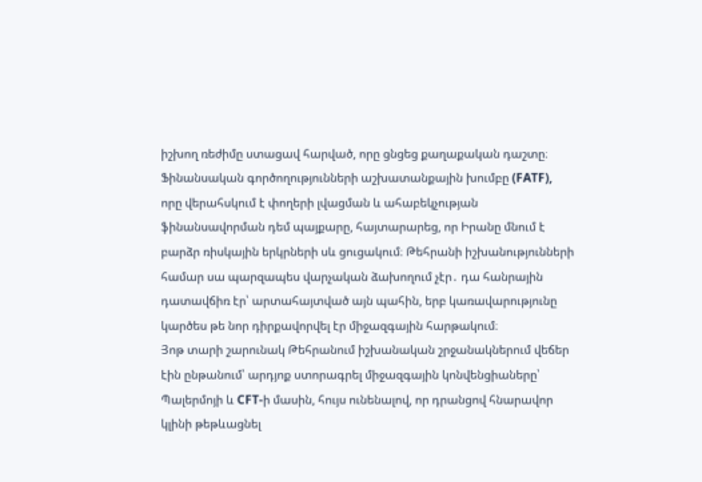իշխող ռեժիմը ստացավ հարված, որը ցնցեց քաղաքական դաշտը։ Ֆինանսական գործողությունների աշխատանքային խումբը (FATF), որը վերահսկում է փողերի լվացման և ահաբեկչության ֆինանսավորման դեմ պայքարը, հայտարարեց, որ Իրանը մնում է բարձր ռիսկային երկրների սև ցուցակում։ Թեհրանի իշխանությունների համար սա պարզապես վարչական ձախողում չէր․ դա հանրային դատավճիռ էր՝ արտահայտված այն պահին, երբ կառավարությունը կարծես թե նոր դիրքավորվել էր միջազգային հարթակում։
Յոթ տարի շարունակ Թեհրանում իշխանական շրջանակներում վեճեր էին ընթանում՝ արդյոք ստորագրել միջազգային կոնվենցիաները՝ Պալերմոյի և CFT-ի մասին, հույս ունենալով, որ դրանցով հնարավոր կլինի թեթևացնել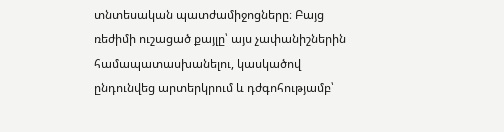տնտեսական պատժամիջոցները։ Բայց ռեժիմի ուշացած քայլը՝ այս չափանիշներին համապատասխանելու, կասկածով ընդունվեց արտերկրում և դժգոհությամբ՝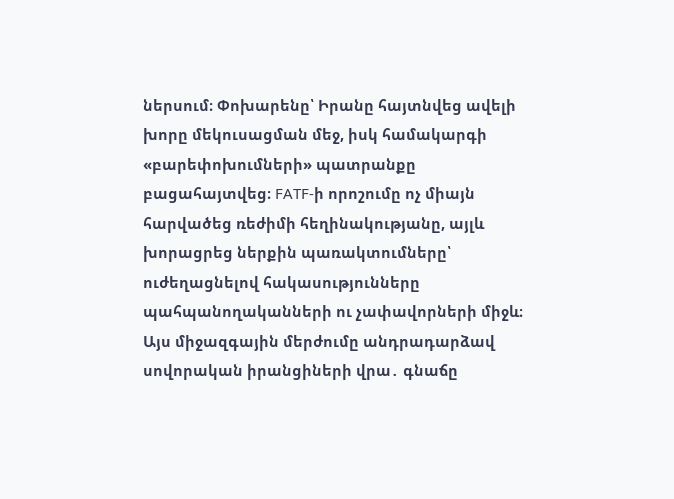ներսում։ Փոխարենը՝ Իրանը հայտնվեց ավելի խորը մեկուսացման մեջ, իսկ համակարգի «բարեփոխումների» պատրանքը բացահայտվեց։ FATF-ի որոշումը ոչ միայն հարվածեց ռեժիմի հեղինակությանը, այլև խորացրեց ներքին պառակտումները՝ ուժեղացնելով հակասությունները պահպանողականների ու չափավորների միջև։
Այս միջազգային մերժումը անդրադարձավ սովորական իրանցիների վրա․ գնաճը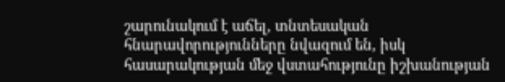շարունակում է աճել, տնտեսական հնարավորությունները նվազում են, իսկ հասարակության մեջ վստահությունը իշխանության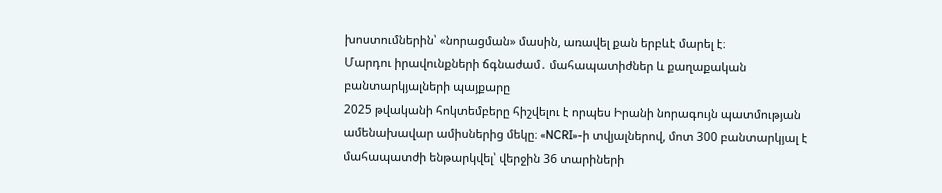խոստումներին՝ «նորացման» մասին, առավել քան երբևէ մարել է։
Մարդու իրավունքների ճգնաժամ․ մահապատիժներ և քաղաքական բանտարկյալների պայքարը
2025 թվականի հոկտեմբերը հիշվելու է որպես Իրանի նորագույն պատմության ամենախավար ամիսներից մեկը։ «NCRI»-ի տվյալներով, մոտ 300 բանտարկյալ է մահապատժի ենթարկվել՝ վերջին 36 տարիների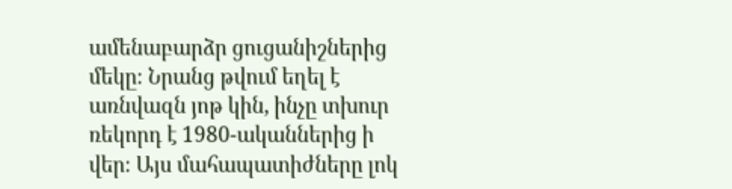ամենաբարձր ցուցանիշներից մեկը։ Նրանց թվում եղել է առնվազն յոթ կին, ինչը տխուր ռեկորդ է 1980-ականներից ի վեր։ Այս մահապատիժները լոկ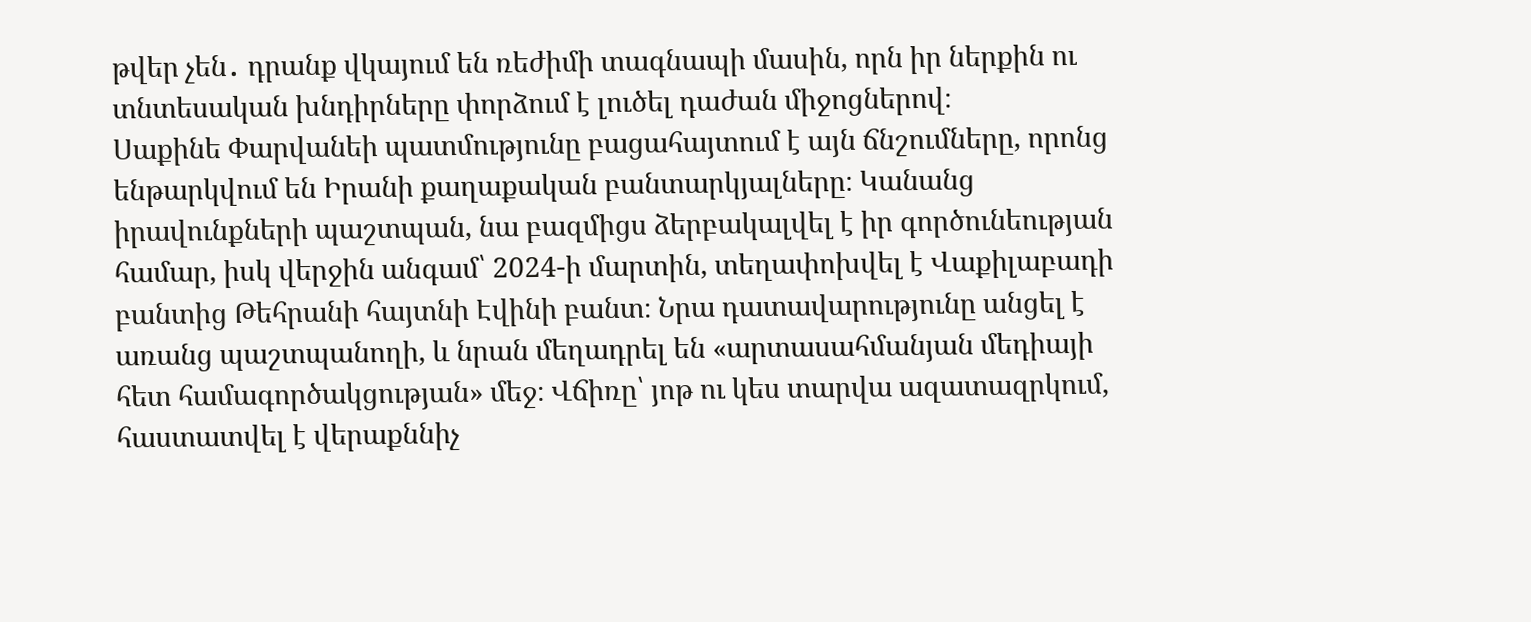թվեր չեն․ դրանք վկայում են ռեժիմի տագնապի մասին, որն իր ներքին ու տնտեսական խնդիրները փորձում է լուծել դաժան միջոցներով։
Սաքինե Փարվանեի պատմությունը բացահայտում է այն ճնշումները, որոնց ենթարկվում են Իրանի քաղաքական բանտարկյալները։ Կանանց իրավունքների պաշտպան, նա բազմիցս ձերբակալվել է իր գործունեության համար, իսկ վերջին անգամ՝ 2024-ի մարտին, տեղափոխվել է Վաքիլաբադի բանտից Թեհրանի հայտնի Էվինի բանտ։ Նրա դատավարությունը անցել է առանց պաշտպանողի, և նրան մեղադրել են «արտասահմանյան մեդիայի հետ համագործակցության» մեջ։ Վճիռը՝ յոթ ու կես տարվա ազատազրկում, հաստատվել է վերաքննիչ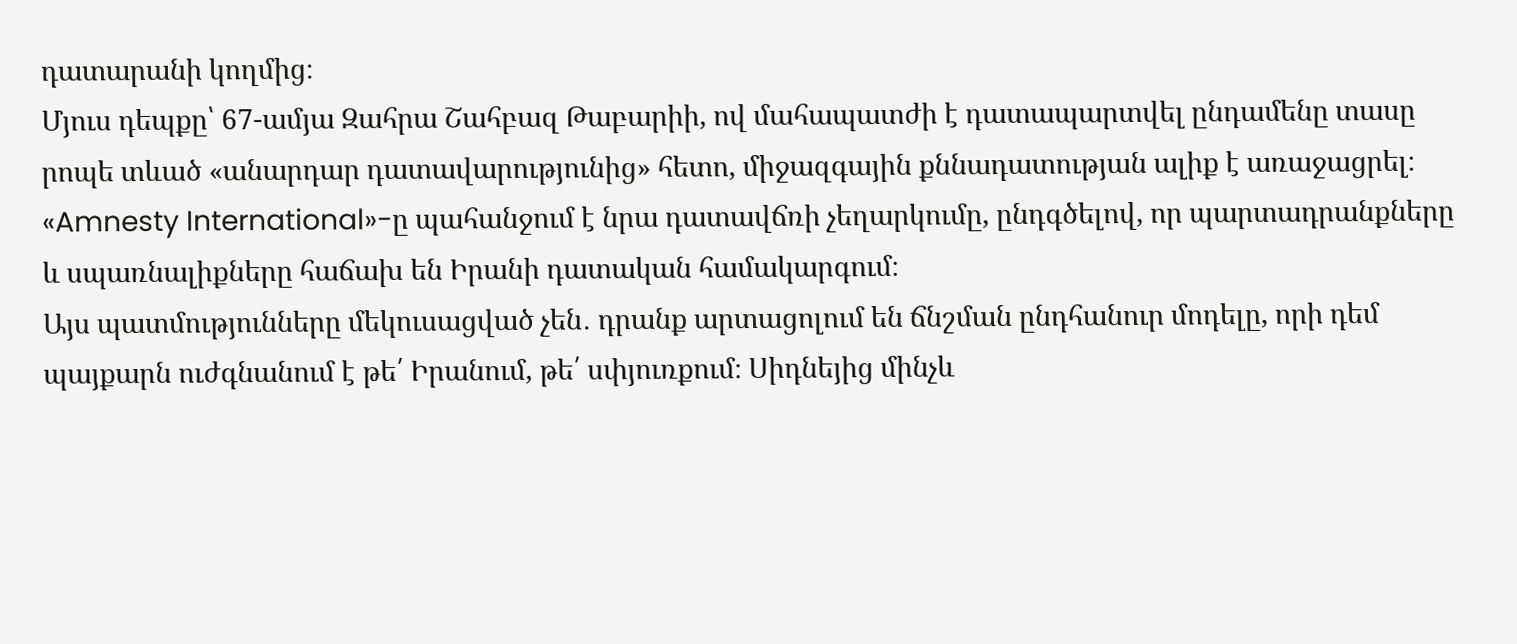դատարանի կողմից։
Մյուս դեպքը՝ 67-ամյա Զահրա Շահբազ Թաբարիի, ով մահապատժի է դատապարտվել ընդամենը տասը րոպե տևած «անարդար դատավարությունից» հետո, միջազգային քննադատության ալիք է առաջացրել։ «Amnesty International»-ը պահանջում է նրա դատավճռի չեղարկումը, ընդգծելով, որ պարտադրանքները և սպառնալիքները հաճախ են Իրանի դատական համակարգում։
Այս պատմությունները մեկուսացված չեն․ դրանք արտացոլում են ճնշման ընդհանուր մոդելը, որի դեմ պայքարն ուժգնանում է թե՛ Իրանում, թե՛ սփյուռքում։ Սիդնեյից մինչև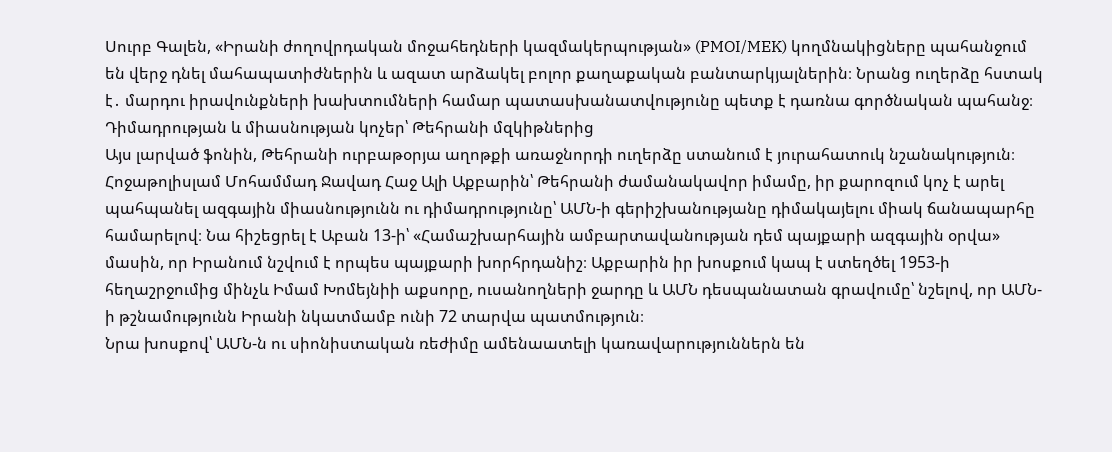Սուրբ Գալեն, «Իրանի ժողովրդական մոջահեդների կազմակերպության» (PMOI/MEK) կողմնակիցները պահանջում են վերջ դնել մահապատիժներին և ազատ արձակել բոլոր քաղաքական բանտարկյալներին։ Նրանց ուղերձը հստակ է․ մարդու իրավունքների խախտումների համար պատասխանատվությունը պետք է դառնա գործնական պահանջ։
Դիմադրության և միասնության կոչեր՝ Թեհրանի մզկիթներից
Այս լարված ֆոնին, Թեհրանի ուրբաթօրյա աղոթքի առաջնորդի ուղերձը ստանում է յուրահատուկ նշանակություն։ Հոջաթոլիսլամ Մոհամմադ Ջավադ Հաջ Ալի Աքբարին՝ Թեհրանի ժամանակավոր իմամը, իր քարոզում կոչ է արել պահպանել ազգային միասնությունն ու դիմադրությունը՝ ԱՄՆ-ի գերիշխանությանը դիմակայելու միակ ճանապարհը համարելով։ Նա հիշեցրել է Աբան 13-ի՝ «Համաշխարհային ամբարտավանության դեմ պայքարի ազգային օրվա» մասին, որ Իրանում նշվում է որպես պայքարի խորհրդանիշ։ Աքբարին իր խոսքում կապ է ստեղծել 1953-ի հեղաշրջումից մինչև Իմամ Խոմեյնիի աքսորը, ուսանողների ջարդը և ԱՄՆ դեսպանատան գրավումը՝ նշելով, որ ԱՄՆ-ի թշնամությունն Իրանի նկատմամբ ունի 72 տարվա պատմություն։
Նրա խոսքով՝ ԱՄՆ-ն ու սիոնիստական ռեժիմը ամենաատելի կառավարություններն են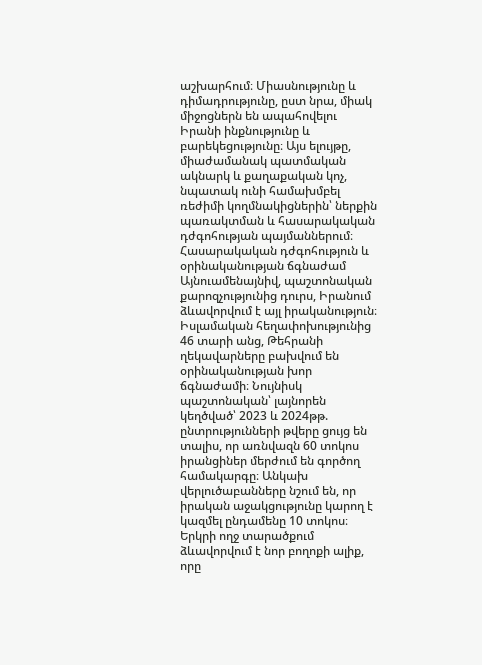աշխարհում։ Միասնությունը և դիմադրությունը, ըստ նրա, միակ միջոցներն են ապահովելու Իրանի ինքնությունը և բարեկեցությունը։ Այս ելույթը, միաժամանակ պատմական ակնարկ և քաղաքական կոչ, նպատակ ունի համախմբել ռեժիմի կողմնակիցներին՝ ներքին պառակտման և հասարակական դժգոհության պայմաններում։
Հասարակական դժգոհություն և օրինականության ճգնաժամ
Այնուամենայնիվ, պաշտոնական քարոզչությունից դուրս, Իրանում ձևավորվում է այլ իրականություն։ Իսլամական հեղափոխությունից 46 տարի անց, Թեհրանի ղեկավարները բախվում են օրինականության խոր ճգնաժամի։ Նույնիսկ պաշտոնական՝ լայնորեն կեղծված՝ 2023 և 2024թթ. ընտրությունների թվերը ցույց են տալիս, որ առնվազն 60 տոկոս իրանցիներ մերժում են գործող համակարգը։ Անկախ վերլուծաբանները նշում են, որ իրական աջակցությունը կարող է կազմել ընդամենը 10 տոկոս։
Երկրի ողջ տարածքում ձևավորվում է նոր բողոքի ալիք, որը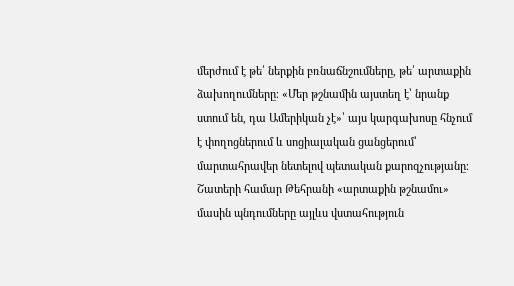մերժում է թե՛ ներքին բռնաճնշումները, թե՛ արտաքին ձախողումները։ «Մեր թշնամին այստեղ է՝ նրանք ստում են, դա Ամերիկան չէ»՝ այս կարգախոսը հնչում է փողոցներում և սոցիալական ցանցերում՝ մարտահրավեր նետելով պետական քարոզչությանը։ Շատերի համար Թեհրանի «արտաքին թշնամու» մասին պնդումները այլևս վստահություն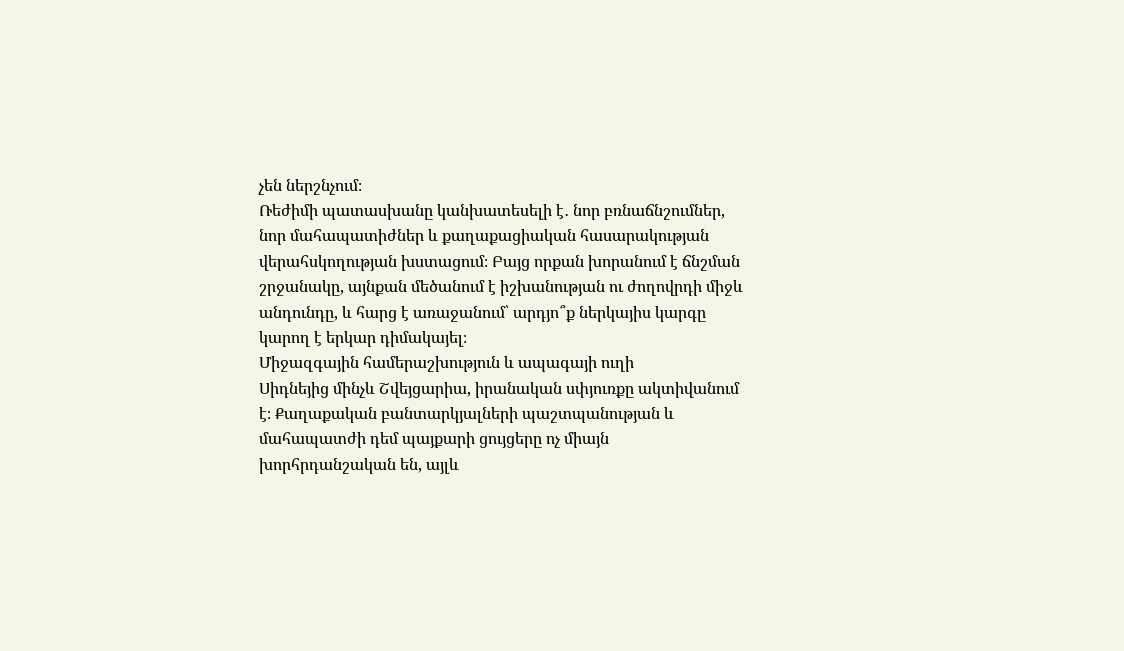չեն ներշնչում։
Ռեժիմի պատասխանը կանխատեսելի է․ նոր բռնաճնշումներ, նոր մահապատիժներ և քաղաքացիական հասարակության վերահսկողության խստացում։ Բայց որքան խորանում է ճնշման շրջանակը, այնքան մեծանում է իշխանության ու ժողովրդի միջև անդունդը, և հարց է առաջանում՝ արդյո՞ք ներկայիս կարգը կարող է երկար դիմակայել։
Միջազգային համերաշխություն և ապագայի ուղի
Սիդնեյից մինչև Շվեյցարիա, իրանական սփյուռքը ակտիվանում է։ Քաղաքական բանտարկյալների պաշտպանության և մահապատժի դեմ պայքարի ցույցերը ոչ միայն խորհրդանշական են, այլև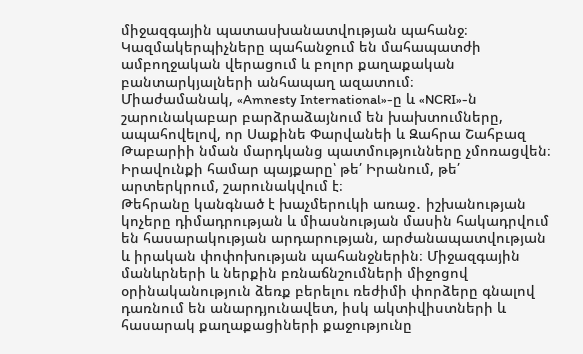միջազգային պատասխանատվության պահանջ։ Կազմակերպիչները պահանջում են մահապատժի ամբողջական վերացում և բոլոր քաղաքական բանտարկյալների անհապաղ ազատում։
Միաժամանակ, «Amnesty International»-ը և «NCRI»-ն շարունակաբար բարձրաձայնում են խախտումները, ապահովելով, որ Սաքինե Փարվանեի և Զահրա Շահբազ Թաբարիի նման մարդկանց պատմությունները չմոռացվեն։ Իրավունքի համար պայքարը՝ թե՛ Իրանում, թե՛ արտերկրում, շարունակվում է։
Թեհրանը կանգնած է խաչմերուկի առաջ․ իշխանության կոչերը դիմադրության և միասնության մասին հակադրվում են հասարակության արդարության, արժանապատվության և իրական փոփոխության պահանջներին։ Միջազգային մանևրների և ներքին բռնաճնշումների միջոցով օրինականություն ձեռք բերելու ռեժիմի փորձերը գնալով դառնում են անարդյունավետ, իսկ ակտիվիստների և հասարակ քաղաքացիների քաջությունը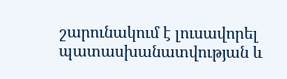շարունակում է լուսավորել պատասխանատվության և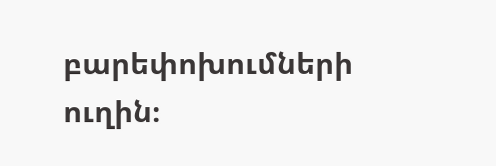բարեփոխումների ուղին։